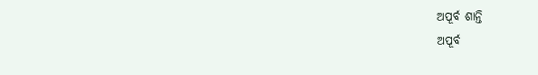ଅପୂର୍ବ ଶାନ୍ତି
ଅପୂର୍ବ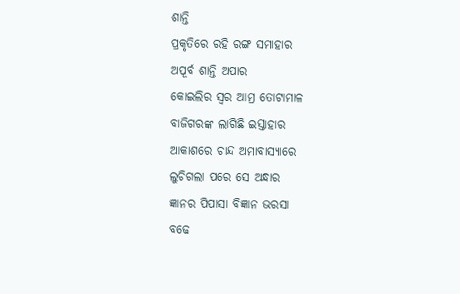ଶାନ୍ତି
ପ୍ରକୃତିରେ ରହି ରଙ୍ଗ ସମାହାର
ଅପୂର୍ବ ଶାନ୍ତି ଅପାର
କୋଇଲିର ସ୍ୱର ଆମ୍ର ତୋଟାମାଳ
ବାଜିଗରଙ୍କ ଲାଗିଛି ଇସ୍ତାହାର
ଆକାଶରେ ଚାନ୍ଦ ଅମାବାସ୍ୟାରେ
ଲୁଚିଗଲା ପରେ ସେ ଅନ୍ଧାର
ଜ୍ଞାନର ପିପାସା ବିଜ୍ଞାନ ଭରସା
ବଢେ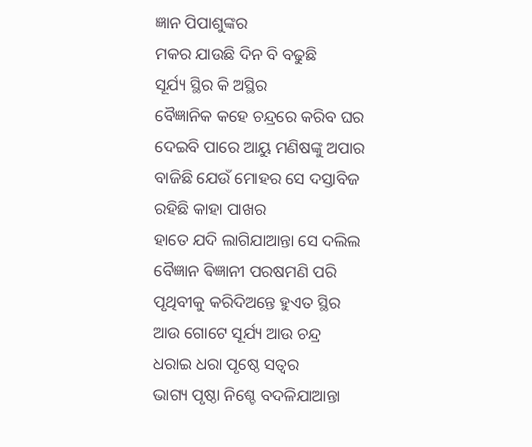ଜ୍ଞାନ ପିପାଶୁଙ୍କର
ମକର ଯାଉଛି ଦିନ ବି ବଢୁଛି
ସୂର୍ଯ୍ୟ ସ୍ଥିର କି ଅସ୍ଥିର
ବୈଜ୍ଞାନିକ କହେ ଚନ୍ଦ୍ରରେ କରିବ ଘର
ଦେଇବି ପାରେ ଆୟୁ ମଣିଷଙ୍କୁ ଅପାର
ବାଜିଛି ଯେଉଁ ମୋହର ସେ ଦସ୍ତାବିଜ
ରହିଛି କାହା ପାଖର
ହାତେ ଯଦି ଲାଗିଯାଆନ୍ତା ସେ ଦଲିଲ
ବୈଜ୍ଞାନ ଵିଜ୍ଞାନୀ ପରଷମଣି ପରି
ପୃଥିବୀକୁ କରିଦିଅନ୍ତେ ହୁଏତ ସ୍ଥିର
ଆଉ ଗୋଟେ ସୂର୍ଯ୍ୟ ଆଉ ଚନ୍ଦ୍ର
ଧରାଇ ଧରା ପୃଷ୍ଠେ ସତ୍ୱର
ଭାଗ୍ୟ ପୃଷ୍ଠା ନିଶ୍ଚେ ବଦଳିଯାଆନ୍ତା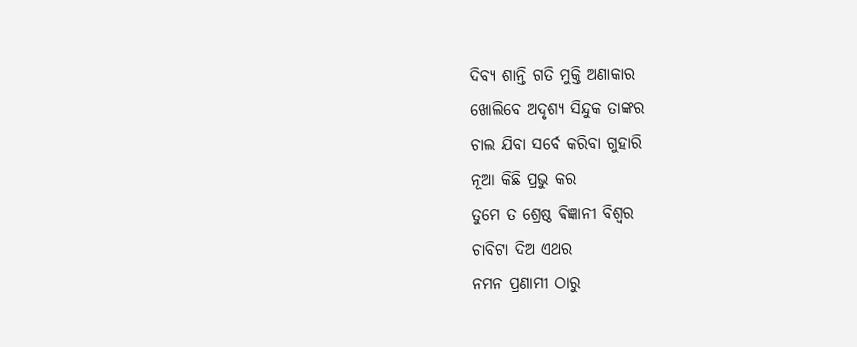ଦିବ୍ୟ ଶାନ୍ତି ଗତି ମୁକ୍ତି ଅଣାକାର
ଖୋଲିବେ ଅଦୃଶ୍ୟ ସିନ୍ଦୁକ ତାଙ୍କର
ଚାଲ ଯିବା ସର୍ବେ କରିବା ଗୁହାରି
ନୂଆ କିଛି ପ୍ରଭୁ କର
ତୁମେ ତ ଶ୍ରେଷ୍ଠ ଵିଜ୍ଞାନୀ ବିଶ୍ୱର
ଚାବିଟା ଦିଅ ଏଥର
ନମନ ପ୍ରଣାମୀ ଠାରୁ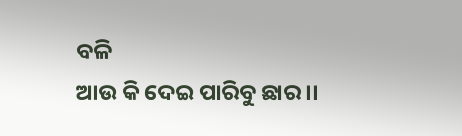ବଳି
ଆଉ କି ଦେଇ ପାରିବୁ ଛାର ।।